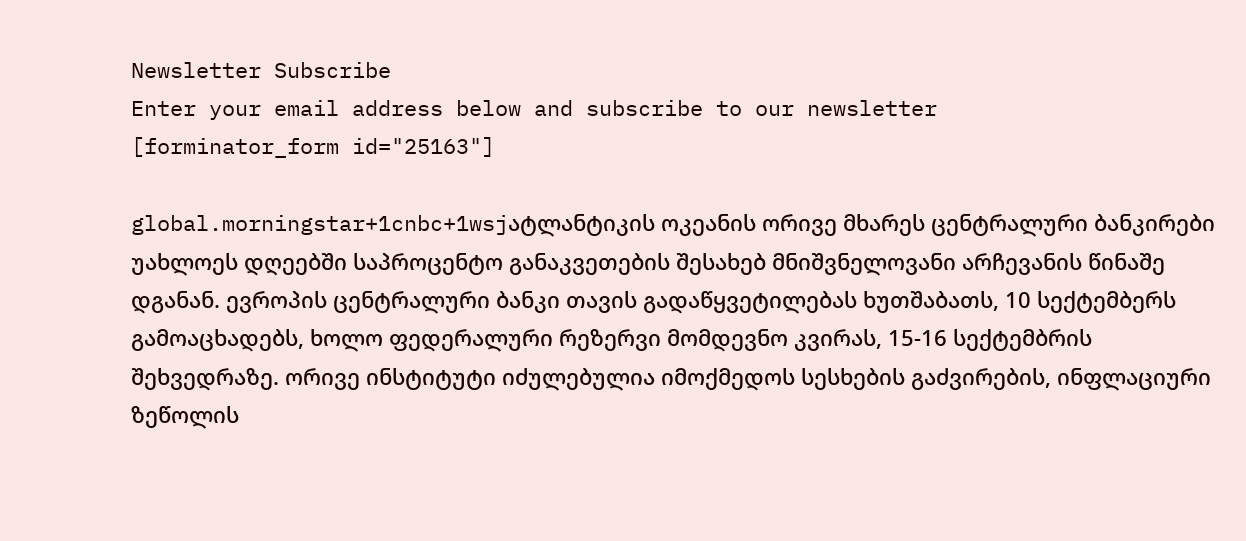Newsletter Subscribe
Enter your email address below and subscribe to our newsletter
[forminator_form id="25163"]

global.morningstar+1cnbc+1wsjატლანტიკის ოკეანის ორივე მხარეს ცენტრალური ბანკირები უახლოეს დღეებში საპროცენტო განაკვეთების შესახებ მნიშვნელოვანი არჩევანის წინაშე დგანან. ევროპის ცენტრალური ბანკი თავის გადაწყვეტილებას ხუთშაბათს, 10 სექტემბერს გამოაცხადებს, ხოლო ფედერალური რეზერვი მომდევნო კვირას, 15-16 სექტემბრის შეხვედრაზე. ორივე ინსტიტუტი იძულებულია იმოქმედოს სესხების გაძვირების, ინფლაციური ზეწოლის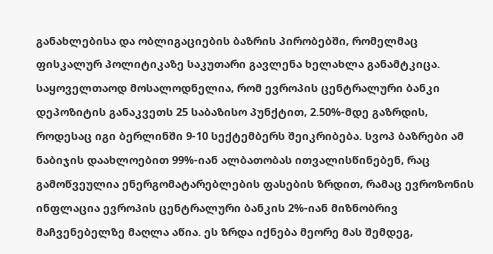განახლებისა და ობლიგაციების ბაზრის პირობებში, რომელმაც ფისკალურ პოლიტიკაზე საკუთარი გავლენა ხელახლა განამტკიცა.
საყოველთაოდ მოსალოდნელია, რომ ევროპის ცენტრალური ბანკი დეპოზიტის განაკვეთს 25 საბაზისო პუნქტით, 2.50%-მდე გაზრდის, როდესაც იგი ბერლინში 9-10 სექტემბერს შეიკრიბება. სვოპ ბაზრები ამ ნაბიჯის დაახლოებით 99%-იან ალბათობას ითვალისწინებენ, რაც გამოწვეულია ენერგომატარებლების ფასების ზრდით, რამაც ევროზონის ინფლაცია ევროპის ცენტრალური ბანკის 2%-იან მიზნობრივ მაჩვენებელზე მაღლა აწია. ეს ზრდა იქნება მეორე მას შემდეგ,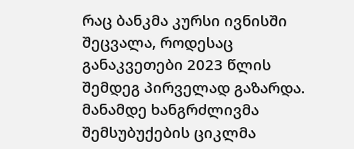რაც ბანკმა კურსი ივნისში შეცვალა, როდესაც განაკვეთები 2023 წლის შემდეგ პირველად გაზარდა. მანამდე ხანგრძლივმა შემსუბუქების ციკლმა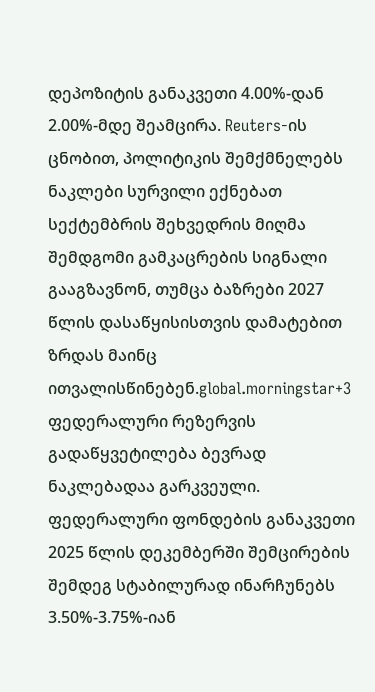დეპოზიტის განაკვეთი 4.00%-დან 2.00%-მდე შეამცირა. Reuters-ის ცნობით, პოლიტიკის შემქმნელებს ნაკლები სურვილი ექნებათ სექტემბრის შეხვედრის მიღმა შემდგომი გამკაცრების სიგნალი გააგზავნონ, თუმცა ბაზრები 2027 წლის დასაწყისისთვის დამატებით ზრდას მაინც ითვალისწინებენ.global.morningstar+3
ფედერალური რეზერვის გადაწყვეტილება ბევრად ნაკლებადაა გარკვეული. ფედერალური ფონდების განაკვეთი 2025 წლის დეკემბერში შემცირების შემდეგ სტაბილურად ინარჩუნებს 3.50%-3.75%-იან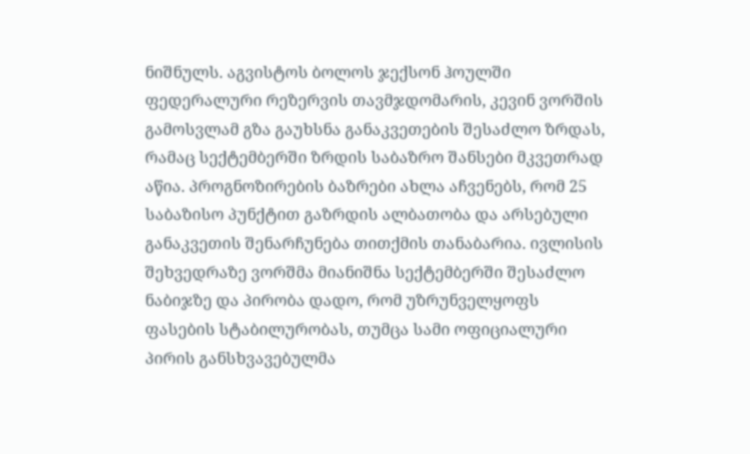ნიშნულს. აგვისტოს ბოლოს ჯექსონ ჰოულში ფედერალური რეზერვის თავმჯდომარის, კევინ ვორშის გამოსვლამ გზა გაუხსნა განაკვეთების შესაძლო ზრდას, რამაც სექტემბერში ზრდის საბაზრო შანსები მკვეთრად აწია. პროგნოზირების ბაზრები ახლა აჩვენებს, რომ 25 საბაზისო პუნქტით გაზრდის ალბათობა და არსებული განაკვეთის შენარჩუნება თითქმის თანაბარია. ივლისის შეხვედრაზე ვორშმა მიანიშნა სექტემბერში შესაძლო ნაბიჯზე და პირობა დადო, რომ უზრუნველყოფს ფასების სტაბილურობას, თუმცა სამი ოფიციალური პირის განსხვავებულმა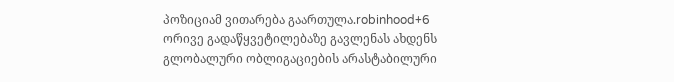პოზიციამ ვითარება გაართულა.robinhood+6
ორივე გადაწყვეტილებაზე გავლენას ახდენს გლობალური ობლიგაციების არასტაბილური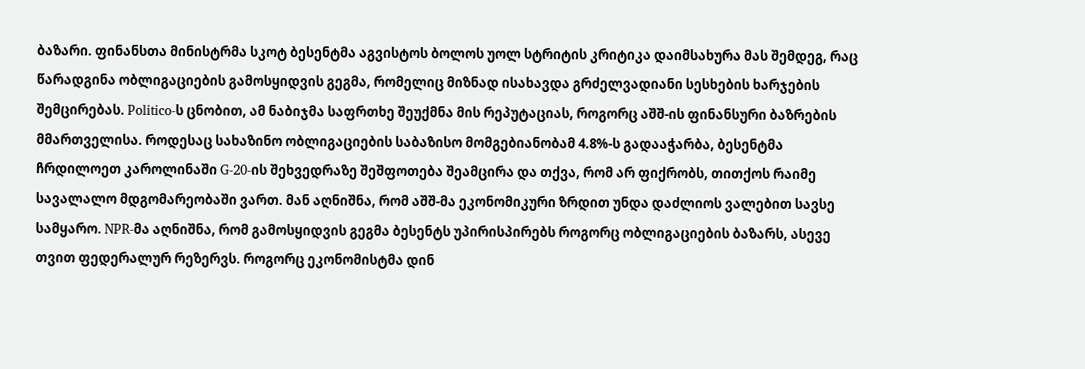ბაზარი. ფინანსთა მინისტრმა სკოტ ბესენტმა აგვისტოს ბოლოს უოლ სტრიტის კრიტიკა დაიმსახურა მას შემდეგ, რაც წარადგინა ობლიგაციების გამოსყიდვის გეგმა, რომელიც მიზნად ისახავდა გრძელვადიანი სესხების ხარჯების შემცირებას. Politico-ს ცნობით, ამ ნაბიჯმა საფრთხე შეუქმნა მის რეპუტაციას, როგორც აშშ-ის ფინანსური ბაზრების მმართველისა. როდესაც სახაზინო ობლიგაციების საბაზისო მომგებიანობამ 4.8%-ს გადააჭარბა, ბესენტმა ჩრდილოეთ კაროლინაში G-20-ის შეხვედრაზე შეშფოთება შეამცირა და თქვა, რომ არ ფიქრობს, თითქოს რაიმე სავალალო მდგომარეობაში ვართ. მან აღნიშნა, რომ აშშ-მა ეკონომიკური ზრდით უნდა დაძლიოს ვალებით სავსე სამყარო. NPR-მა აღნიშნა, რომ გამოსყიდვის გეგმა ბესენტს უპირისპირებს როგორც ობლიგაციების ბაზარს, ასევე თვით ფედერალურ რეზერვს. როგორც ეკონომისტმა დინ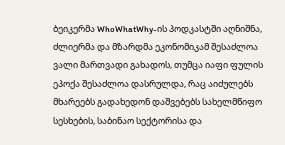ბეიკერმა WhoWhatWhy-ის პოდკასტში აღნიშნა, ძლიერმა და მზარდმა ეკონომიკამ შესაძლოა ვალი მართვადი გახადოს, თუმცა იაფი ფულის ეპოქა შესაძლოა დასრულდა, რაც აიძულებს მხარეებს გადახედონ დაშვებებს სახელმწიფო სესხების, საბინაო სექტორისა და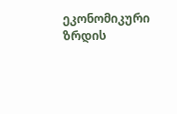ეკონომიკური ზრდის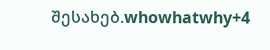შესახებ.whowhatwhy+4